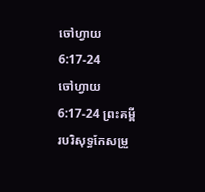ចៅហ្វាយ 6:17-24
ចៅហ្វាយ 6:17-24 ព្រះគម្ពីរបរិសុទ្ធកែសម្រួ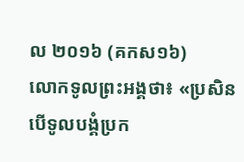ល ២០១៦ (គកស១៦)
លោកទូលព្រះអង្គថា៖ «ប្រសិនបើទូលបង្គំប្រក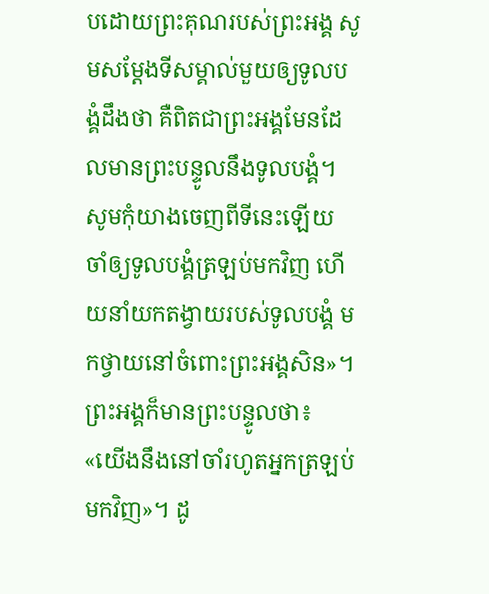បដោយព្រះគុណរបស់ព្រះអង្គ សូមសម្ដែងទីសម្គាល់មួយឲ្យទូលបង្គំដឹងថា គឺពិតជាព្រះអង្គមែនដែលមានព្រះបន្ទូលនឹងទូលបង្គំ។ សូមកុំយាងចេញពីទីនេះឡើយ ចាំឲ្យទូលបង្គំត្រឡប់មកវិញ ហើយនាំយកតង្វាយរបស់ទូលបង្គំ មកថ្វាយនៅចំពោះព្រះអង្គសិន»។ ព្រះអង្គក៏មានព្រះបន្ទូលថា៖ «យើងនឹងនៅចាំរហូតអ្នកត្រឡប់មកវិញ»។ ដូ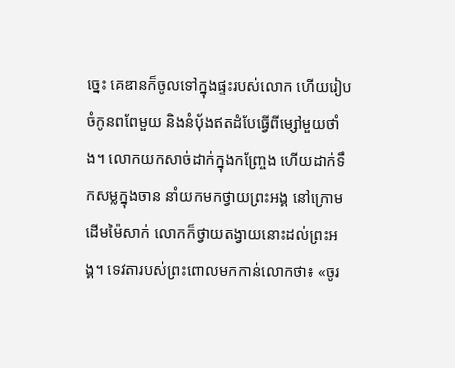ច្នេះ គេឌានក៏ចូលទៅក្នុងផ្ទះរបស់លោក ហើយរៀបចំកូនពពែមួយ និងនំបុ័ងឥតដំបែធ្វើពីម្សៅមួយថាំង។ លោកយកសាច់ដាក់ក្នុងកញ្ច្រែង ហើយដាក់ទឹកសម្លក្នុងចាន នាំយកមកថ្វាយព្រះអង្គ នៅក្រោមដើមម៉ៃសាក់ លោកក៏ថ្វាយតង្វាយនោះដល់ព្រះអង្គ។ ទេវតារបស់ព្រះពោលមកកាន់លោកថា៖ «ចូរ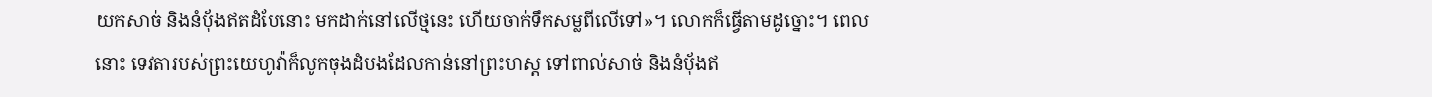យកសាច់ និងនំបុ័ងឥតដំបែនោះ មកដាក់នៅលើថ្មនេះ ហើយចាក់ទឹកសម្លពីលើទៅ»។ លោកក៏ធ្វើតាមដូច្នោះ។ ពេលនោះ ទេវតារបស់ព្រះយេហូវ៉ាក៏លូកចុងដំបងដែលកាន់នៅព្រះហស្ត ទៅពាល់សាច់ និងនំបុ័ងឥ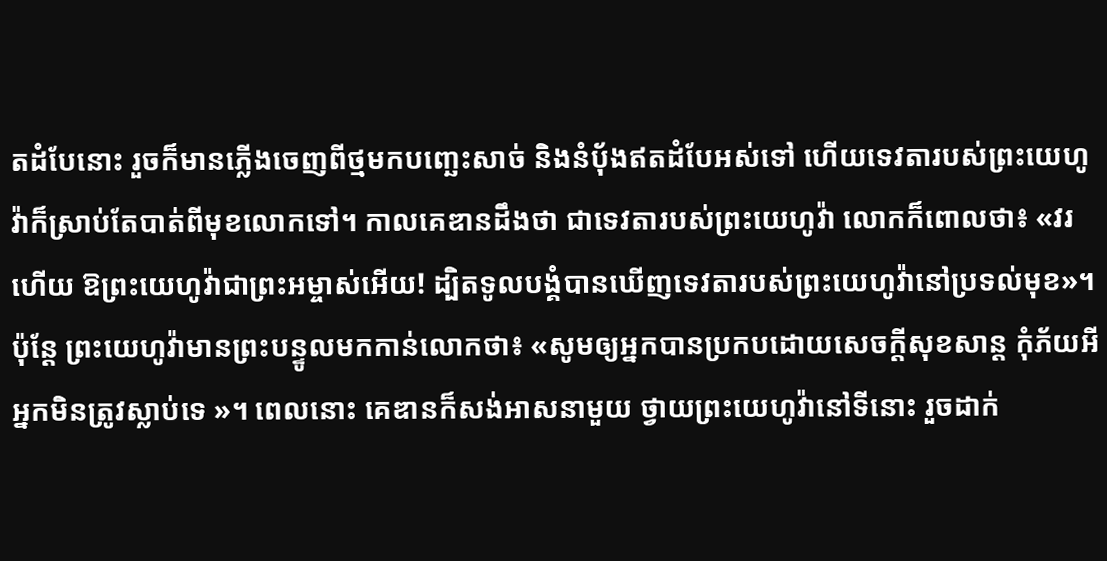តដំបែនោះ រួចក៏មានភ្លើងចេញពីថ្មមកបញ្ឆេះសាច់ និងនំបុ័ងឥតដំបែអស់ទៅ ហើយទេវតារបស់ព្រះយេហូវ៉ាក៏ស្រាប់តែបាត់ពីមុខលោកទៅ។ កាលគេឌានដឹងថា ជាទេវតារបស់ព្រះយេហូវ៉ា លោកក៏ពោលថា៖ «វរហើយ ឱព្រះយេហូវ៉ាជាព្រះអម្ចាស់អើយ! ដ្បិតទូលបង្គំបានឃើញទេវតារបស់ព្រះយេហូវ៉ានៅប្រទល់មុខ»។ ប៉ុន្ដែ ព្រះយេហូវ៉ាមានព្រះបន្ទូលមកកាន់លោកថា៖ «សូមឲ្យអ្នកបានប្រកបដោយសេចក្ដីសុខសាន្ត កុំភ័យអី អ្នកមិនត្រូវស្លាប់ទេ »។ ពេលនោះ គេឌានក៏សង់អាសនាមួយ ថ្វាយព្រះយេហូវ៉ានៅទីនោះ រួចដាក់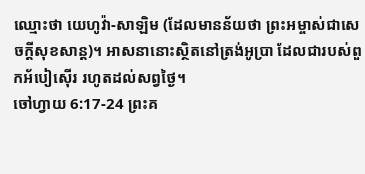ឈ្មោះថា យេហូវ៉ា-សាឡិម (ដែលមានន័យថា ព្រះអម្ចាស់ជាសេចក្ដីសុខសាន្ត)។ អាសនានោះស្ថិតនៅត្រង់អូប្រា ដែលជារបស់ពួកអ័បៀស៊ើរ រហូតដល់សព្វថ្ងៃ។
ចៅហ្វាយ 6:17-24 ព្រះគ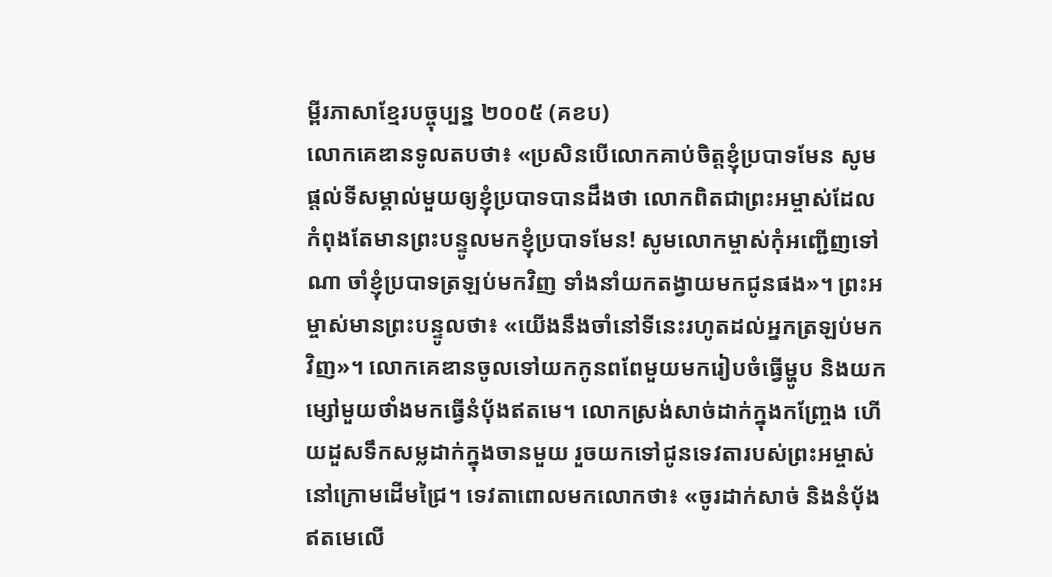ម្ពីរភាសាខ្មែរបច្ចុប្បន្ន ២០០៥ (គខប)
លោកគេឌានទូលតបថា៖ «ប្រសិនបើលោកគាប់ចិត្តខ្ញុំប្របាទមែន សូមផ្ដល់ទីសម្គាល់មួយឲ្យខ្ញុំប្របាទបានដឹងថា លោកពិតជាព្រះអម្ចាស់ដែលកំពុងតែមានព្រះបន្ទូលមកខ្ញុំប្របាទមែន! សូមលោកម្ចាស់កុំអញ្ជើញទៅណា ចាំខ្ញុំប្របាទត្រឡប់មកវិញ ទាំងនាំយកតង្វាយមកជូនផង»។ ព្រះអម្ចាស់មានព្រះបន្ទូលថា៖ «យើងនឹងចាំនៅទីនេះរហូតដល់អ្នកត្រឡប់មកវិញ»។ លោកគេឌានចូលទៅយកកូនពពែមួយមករៀបចំធ្វើម្ហូប និងយកម្សៅមួយថាំងមកធ្វើនំប៉័ងឥតមេ។ លោកស្រង់សាច់ដាក់ក្នុងកញ្ច្រែង ហើយដួសទឹកសម្លដាក់ក្នុងចានមួយ រួចយកទៅជូនទេវតារបស់ព្រះអម្ចាស់ នៅក្រោមដើមជ្រៃ។ ទេវតាពោលមកលោកថា៖ «ចូរដាក់សាច់ និងនំប៉័ងឥតមេលើ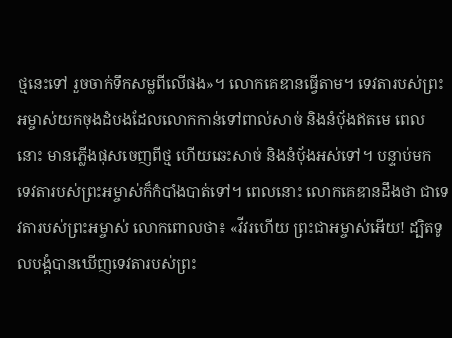ថ្មនេះទៅ រួចចាក់ទឹកសម្លពីលើផង»។ លោកគេឌានធ្វើតាម។ ទេវតារបស់ព្រះអម្ចាស់យកចុងដំបងដែលលោកកាន់ទៅពាល់សាច់ និងនំប៉័ងឥតមេ ពេលនោះ មានភ្លើងផុសចេញពីថ្ម ហើយឆេះសាច់ និងនំប៉័ងអស់ទៅ។ បន្ទាប់មក ទេវតារបស់ព្រះអម្ចាស់ក៏កំបាំងបាត់ទៅ។ ពេលនោះ លោកគេឌានដឹងថា ជាទេវតារបស់ព្រះអម្ចាស់ លោកពោលថា៖ «វីវរហើយ ព្រះជាអម្ចាស់អើយ! ដ្បិតទូលបង្គំបានឃើញទេវតារបស់ព្រះ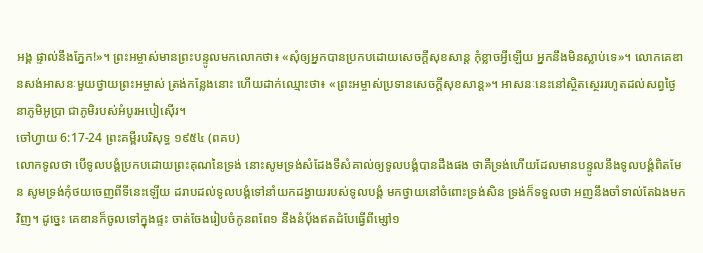អង្គ ផ្ទាល់នឹងភ្នែក!»។ ព្រះអម្ចាស់មានព្រះបន្ទូលមកលោកថា៖ «សុំឲ្យអ្នកបានប្រកបដោយសេចក្ដីសុខសាន្ត កុំខ្លាចអ្វីឡើយ អ្នកនឹងមិនស្លាប់ទេ»។ លោកគេឌានសង់អាសនៈមួយថ្វាយព្រះអម្ចាស់ ត្រង់កន្លែងនោះ ហើយដាក់ឈ្មោះថា៖ «ព្រះអម្ចាស់ប្រទានសេចក្ដីសុខសាន្ត»។ អាសនៈនេះនៅស្ថិតស្ថេររហូតដល់សព្វថ្ងៃ នាភូមិអូប្រា ជាភូមិរបស់អំបូរអបៀស៊ើរ។
ចៅហ្វាយ 6:17-24 ព្រះគម្ពីរបរិសុទ្ធ ១៩៥៤ (ពគប)
លោកទូលថា បើទូលបង្គំប្រកបដោយព្រះគុណនៃទ្រង់ នោះសូមទ្រង់សំដែងទីសំគាល់ឲ្យទូលបង្គំបានដឹងផង ថាគឺទ្រង់ហើយដែលមានបន្ទូលនឹងទូលបង្គំពិតមែន សូមទ្រង់កុំថយចេញពីទីនេះឡើយ ដរាបដល់ទូលបង្គំទៅនាំយកដង្វាយរបស់ទូលបង្គំ មកថ្វាយនៅចំពោះទ្រង់សិន ទ្រង់ក៏ទទួលថា អញនឹងចាំទាល់តែឯងមកវិញ។ ដូច្នេះ គេឌានក៏ចូលទៅក្នុងផ្ទះ ចាត់ចែងរៀបចំកូនពពែ១ នឹងនំបុ័ងឥតដំបែធ្វើពីម្សៅ១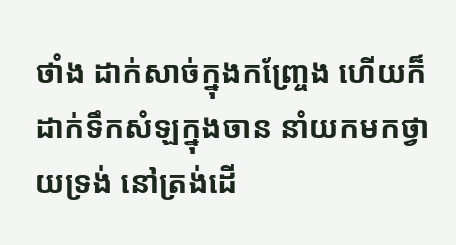ថាំង ដាក់សាច់ក្នុងកញ្ច្រែង ហើយក៏ដាក់ទឹកសំឡក្នុងចាន នាំយកមកថ្វាយទ្រង់ នៅត្រង់ដើ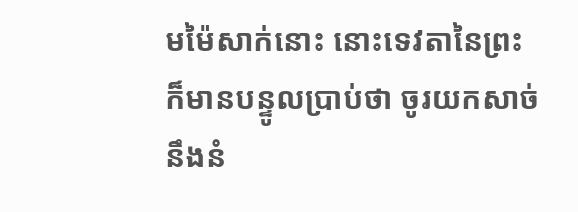មម៉ៃសាក់នោះ នោះទេវតានៃព្រះក៏មានបន្ទូលប្រាប់ថា ចូរយកសាច់ នឹងនំ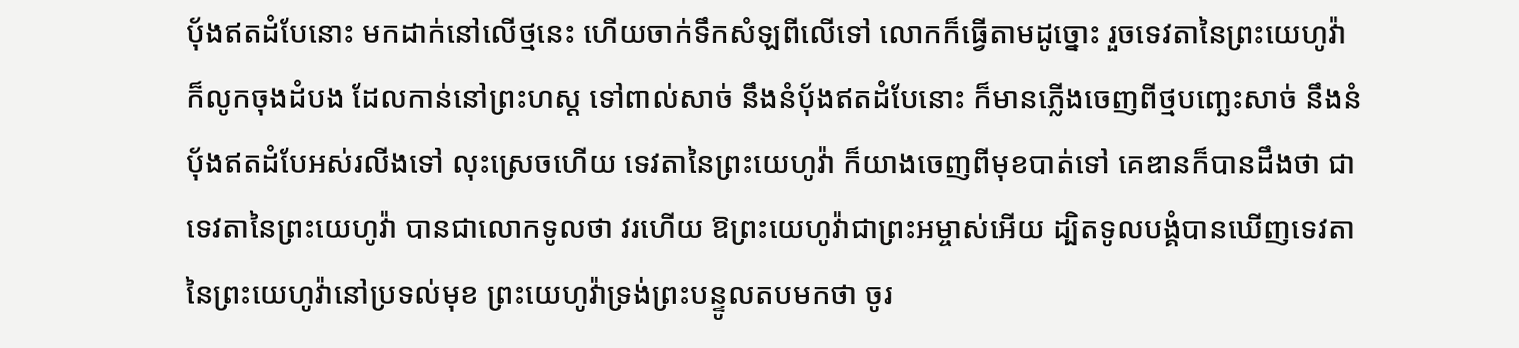បុ័ងឥតដំបែនោះ មកដាក់នៅលើថ្មនេះ ហើយចាក់ទឹកសំឡពីលើទៅ លោកក៏ធ្វើតាមដូច្នោះ រួចទេវតានៃព្រះយេហូវ៉ាក៏លូកចុងដំបង ដែលកាន់នៅព្រះហស្ត ទៅពាល់សាច់ នឹងនំបុ័ងឥតដំបែនោះ ក៏មានភ្លើងចេញពីថ្មបញ្ឆេះសាច់ នឹងនំបុ័ងឥតដំបែអស់រលីងទៅ លុះស្រេចហើយ ទេវតានៃព្រះយេហូវ៉ា ក៏យាងចេញពីមុខបាត់ទៅ គេឌានក៏បានដឹងថា ជាទេវតានៃព្រះយេហូវ៉ា បានជាលោកទូលថា វរហើយ ឱព្រះយេហូវ៉ាជាព្រះអម្ចាស់អើយ ដ្បិតទូលបង្គំបានឃើញទេវតានៃព្រះយេហូវ៉ានៅប្រទល់មុខ ព្រះយេហូវ៉ាទ្រង់ព្រះបន្ទូលតបមកថា ចូរ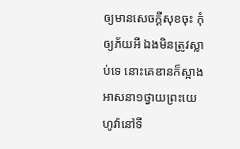ឲ្យមានសេចក្ដីសុខចុះ កុំឲ្យភ័យអី ឯងមិនត្រូវស្លាប់ទេ នោះគេឌានក៏ស្អាងអាសនា១ថ្វាយព្រះយេហូវ៉ានៅទី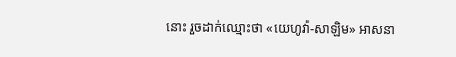នោះ រួចដាក់ឈ្មោះថា «យេហូវ៉ា-សាឡិម» អាសនា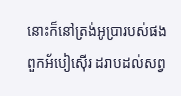នោះក៏នៅត្រង់អូប្រារបស់ផងពួកអ័បៀស៊ើរ ដរាបដល់សព្វ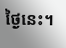ថ្ងៃនេះ។